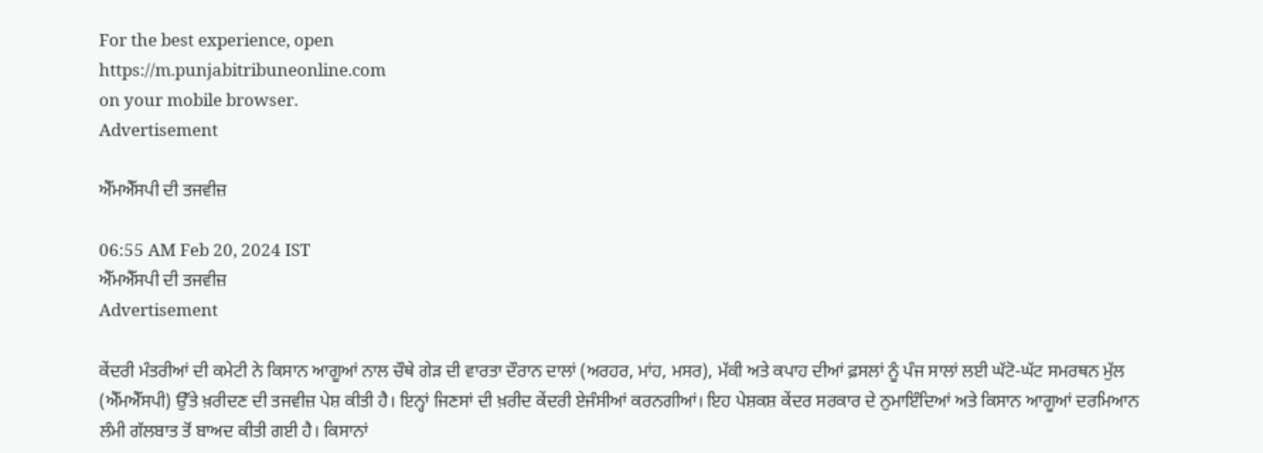For the best experience, open
https://m.punjabitribuneonline.com
on your mobile browser.
Advertisement

ਐੱਮਐੱਸਪੀ ਦੀ ਤਜਵੀਜ਼

06:55 AM Feb 20, 2024 IST
ਐੱਮਐੱਸਪੀ ਦੀ ਤਜਵੀਜ਼
Advertisement

ਕੇਂਦਰੀ ਮੰਤਰੀਆਂ ਦੀ ਕਮੇਟੀ ਨੇ ਕਿਸਾਨ ਆਗੂਆਂ ਨਾਲ ਚੌਥੇ ਗੇੜ ਦੀ ਵਾਰਤਾ ਦੌਰਾਨ ਦਾਲਾਂ (ਅਰਹਰ, ਮਾਂਹ, ਮਸਰ), ਮੱਕੀ ਅਤੇ ਕਪਾਹ ਦੀਆਂ ਫ਼ਸਲਾਂ ਨੂੰ ਪੰਜ ਸਾਲਾਂ ਲਈ ਘੱਟੋ-ਘੱਟ ਸਮਰਥਨ ਮੁੱਲ (ਐੱਮਐੱਸਪੀ) ਉੱਤੇ ਖ਼ਰੀਦਣ ਦੀ ਤਜਵੀਜ਼ ਪੇਸ਼ ਕੀਤੀ ਹੈ। ਇਨ੍ਹਾਂ ਜਿਣਸਾਂ ਦੀ ਖ਼ਰੀਦ ਕੇਂਦਰੀ ਏਜੰਸੀਆਂ ਕਰਨਗੀਆਂ। ਇਹ ਪੇਸ਼ਕਸ਼ ਕੇਂਦਰ ਸਰਕਾਰ ਦੇ ਨੁਮਾਇੰਦਿਆਂ ਅਤੇ ਕਿਸਾਨ ਆਗੂਆਂ ਦਰਮਿਆਨ ਲੰਮੀ ਗੱਲਬਾਤ ਤੋਂ ਬਾਅਦ ਕੀਤੀ ਗਈ ਹੈ। ਕਿਸਾਨਾਂ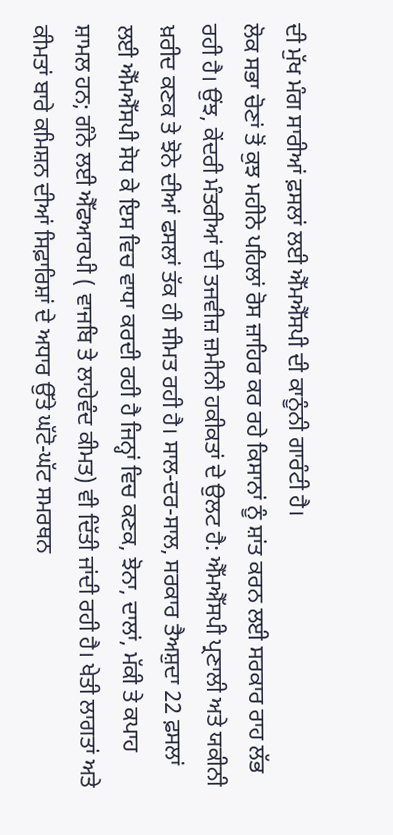ਦੀ ਮੁੱਖ ਮੰਗ ਸਾਰੀਆਂ ਫ਼ਸਲਾਂ ਲਈ ਐੱਮਐੱਸਪੀ ਦੀ ਕਾਨੂੰਨੀ ਗਾਰੰਟੀ ਹੈ।
ਲੋਕ ਸਭਾ ਚੋਣਾਂ ਤੋਂ ਕੁਝ ਮਹੀਨੇ ਪਹਿਲਾਂ ਰੋਸ ਜ਼ਾਹਿਰ ਕਰ ਰਹੇ ਕਿਸਾਨਾਂ ਨੂੰ ਸ਼ਾਂਤ ਕਰਨ ਲਈ ਸਰਕਾਰ ਰਾਹ ਲੱਭ ਰਹੀ ਹੈ। ਉਂਝ, ਕੇਂਦਰੀ ਮੰਤਰੀਆਂ ਦੀ ਤਜਵੀਜ਼ ਜ਼ਮੀਨੀ ਹਕੀਕਤਾਂ ਦੇ ਉਲਟ ਹੈ: ਐੱਮਐੱਸਪੀ ਪ੍ਰਣਾਲੀ ਅਤੇ ਯਕੀਨੀ ਖ਼ਰੀਦ ਕਣਕ ਤੇ ਝੋਨੇ ਦੀਆਂ ਫਸਲਾਂ ਤੱਕ ਹੀ ਸੀਮਤ ਰਹੀ ਹੈ। ਸਾਲ-ਦਰ-ਸਾਲ, ਸਰਕਾਰ ਤੈਅਸ਼ੁਦਾ 22 ਫ਼ਸਲਾਂ ਲਈ ਐੱਮਐੱਸਪੀ ਸੋਧ ਕੇ ਇਸ ਵਿਚ ਵਾਧਾ ਕਰਦੀ ਰਹੀ ਹੈ ਜਿਨ੍ਹਾਂ ਵਿਚ ਕਣਕ, ਝੋਨਾ, ਦਾਲਾਂ, ਮੱਕੀ ਤੇ ਕਪਾਹ ਸ਼ਾਮਲ ਹਨ; ਗੰਨੇ ਲਈ ਐੱਫਆਰਪੀ ( ਵਾਜਬਿ ਤੇ ਲਾਹੇਵੰਦ ਕੀਮਤ) ਵੀ ਦਿੱਤੀ ਜਾਂਦੀ ਰਹੀ ਹੈ। ਖੇਤੀ ਲਾਗਤਾਂ ਅਤੇ ਕੀਮਤਾਂ ਬਾਰੇ ਕਮਿਸ਼ਨ ਦੀਆਂ ਸਿਫ਼ਾਰਿਸ਼ਾਂ ਦੇ ਅਧਾਰ ਉੱਤੇ ਘੱਟੋ-ਘੱਟ ਸਮਰਥਨ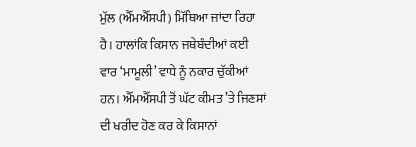ਮੁੱਲ (ਐੱਮਐੱਸਪੀ) ਮਿੱਥਿਆ ਜਾਂਦਾ ਰਿਹਾ ਹੈ। ਹਾਲਾਂਕਿ ਕਿਸਾਨ ਜਥੇਬੰਦੀਆਂ ਕਈ ਵਾਰ ‘ਮਾਮੂਲੀ’ ਵਾਧੇ ਨੂੰ ਨਕਾਰ ਚੁੱਕੀਆਂ ਹਨ। ਐੱਮਐੱਸਪੀ ਤੋਂ ਘੱਟ ਕੀਮਤ ’ਤੇ ਜਿਣਸਾਂ ਦੀ ਖਰੀਦ ਹੋਣ ਕਰ ਕੇ ਕਿਸਾਨਾਂ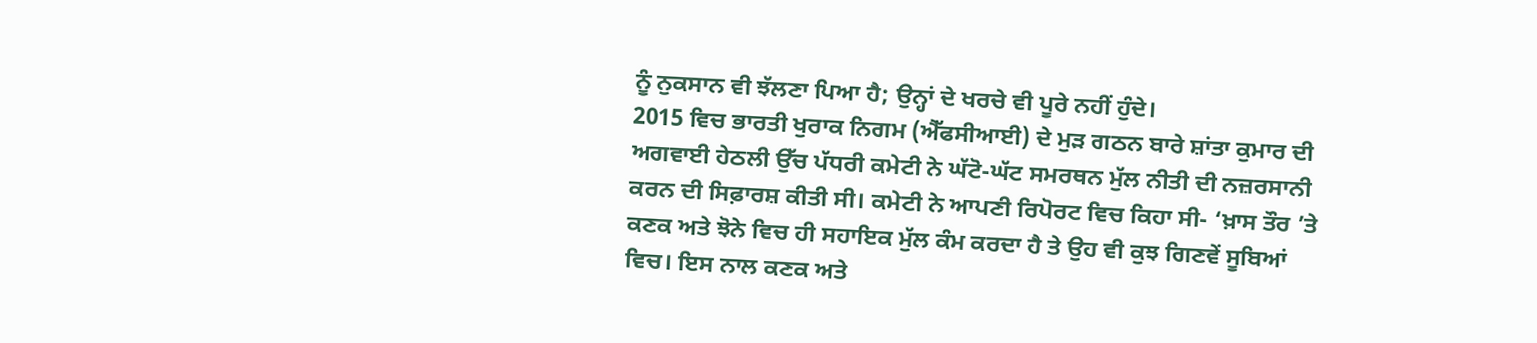ਨੂੰ ਨੁਕਸਾਨ ਵੀ ਝੱਲਣਾ ਪਿਆ ਹੈ; ਉਨ੍ਹਾਂ ਦੇ ਖਰਚੇ ਵੀ ਪੂਰੇ ਨਹੀਂ ਹੁੰਦੇ।
2015 ਵਿਚ ਭਾਰਤੀ ਖੁਰਾਕ ਨਿਗਮ (ਐੱਫਸੀਆਈ) ਦੇ ਮੁੜ ਗਠਨ ਬਾਰੇ ਸ਼ਾਂਤਾ ਕੁਮਾਰ ਦੀ ਅਗਵਾਈ ਹੇਠਲੀ ਉੱਚ ਪੱਧਰੀ ਕਮੇਟੀ ਨੇ ਘੱਟੋ-ਘੱਟ ਸਮਰਥਨ ਮੁੱਲ ਨੀਤੀ ਦੀ ਨਜ਼ਰਸਾਨੀ ਕਰਨ ਦੀ ਸਿਫ਼ਾਰਸ਼ ਕੀਤੀ ਸੀ। ਕਮੇਟੀ ਨੇ ਆਪਣੀ ਰਿਪੋਰਟ ਵਿਚ ਕਿਹਾ ਸੀ- ‘ਖ਼ਾਸ ਤੌਰ ’ਤੇ ਕਣਕ ਅਤੇ ਝੋਨੇ ਵਿਚ ਹੀ ਸਹਾਇਕ ਮੁੱਲ ਕੰਮ ਕਰਦਾ ਹੈ ਤੇ ਉਹ ਵੀ ਕੁਝ ਗਿਣਵੇਂ ਸੂਬਿਆਂ ਵਿਚ। ਇਸ ਨਾਲ ਕਣਕ ਅਤੇ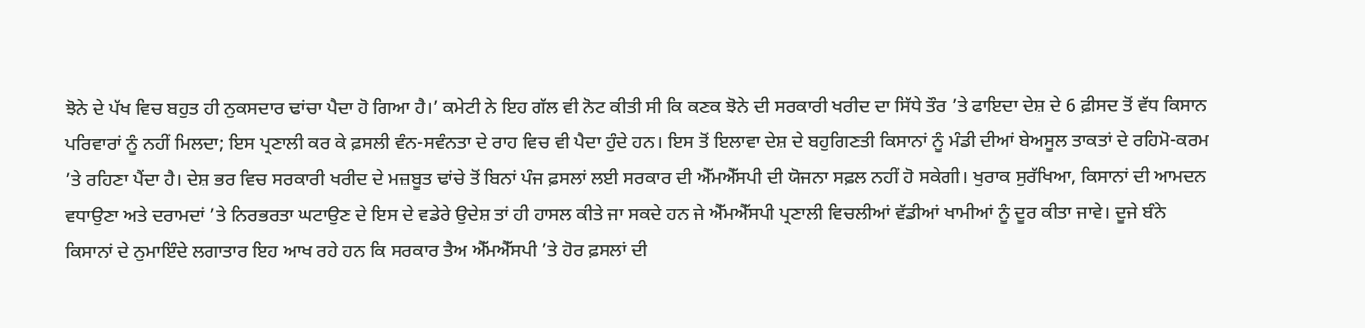ਝੋਨੇ ਦੇ ਪੱਖ ਵਿਚ ਬਹੁਤ ਹੀ ਨੁਕਸਦਾਰ ਢਾਂਚਾ ਪੈਦਾ ਹੋ ਗਿਆ ਹੈ।’ ਕਮੇਟੀ ਨੇ ਇਹ ਗੱਲ ਵੀ ਨੋਟ ਕੀਤੀ ਸੀ ਕਿ ਕਣਕ ਝੋਨੇ ਦੀ ਸਰਕਾਰੀ ਖਰੀਦ ਦਾ ਸਿੱਧੇ ਤੌਰ ’ਤੇ ਫਾਇਦਾ ਦੇਸ਼ ਦੇ 6 ਫ਼ੀਸਦ ਤੋਂ ਵੱਧ ਕਿਸਾਨ ਪਰਿਵਾਰਾਂ ਨੂੰ ਨਹੀਂ ਮਿਲਦਾ; ਇਸ ਪ੍ਰਣਾਲੀ ਕਰ ਕੇ ਫ਼ਸਲੀ ਵੰਨ-ਸਵੰਨਤਾ ਦੇ ਰਾਹ ਵਿਚ ਵੀ ਪੈਦਾ ਹੁੰਦੇ ਹਨ। ਇਸ ਤੋਂ ਇਲਾਵਾ ਦੇਸ਼ ਦੇ ਬਹੁਗਿਣਤੀ ਕਿਸਾਨਾਂ ਨੂੰ ਮੰਡੀ ਦੀਆਂ ਬੇਅਸੂਲ ਤਾਕਤਾਂ ਦੇ ਰਹਿਮੋ-ਕਰਮ ’ਤੇ ਰਹਿਣਾ ਪੈਂਦਾ ਹੈ। ਦੇਸ਼ ਭਰ ਵਿਚ ਸਰਕਾਰੀ ਖਰੀਦ ਦੇ ਮਜ਼ਬੂਤ ਢਾਂਚੇ ਤੋਂ ਬਿਨਾਂ ਪੰਜ ਫ਼ਸਲਾਂ ਲਈ ਸਰਕਾਰ ਦੀ ਐੱਮਐੱਸਪੀ ਦੀ ਯੋਜਨਾ ਸਫ਼ਲ ਨਹੀਂ ਹੋ ਸਕੇਗੀ। ਖੁਰਾਕ ਸੁਰੱਖਿਆ, ਕਿਸਾਨਾਂ ਦੀ ਆਮਦਨ ਵਧਾਉਣਾ ਅਤੇ ਦਰਾਮਦਾਂ ’ਤੇ ਨਿਰਭਰਤਾ ਘਟਾਉਣ ਦੇ ਇਸ ਦੇ ਵਡੇਰੇ ਉਦੇਸ਼ ਤਾਂ ਹੀ ਹਾਸਲ ਕੀਤੇ ਜਾ ਸਕਦੇ ਹਨ ਜੇ ਐੱਮਐੱਸਪੀ ਪ੍ਰਣਾਲੀ ਵਿਚਲੀਆਂ ਵੱਡੀਆਂ ਖਾਮੀਆਂ ਨੂੰ ਦੂਰ ਕੀਤਾ ਜਾਵੇ। ਦੂਜੇ ਬੰਨੇ ਕਿਸਾਨਾਂ ਦੇ ਨੁਮਾਇੰਦੇ ਲਗਾਤਾਰ ਇਹ ਆਖ ਰਹੇ ਹਨ ਕਿ ਸਰਕਾਰ ਤੈਅ ਐੱਮਐੱਸਪੀ ’ਤੇ ਹੋਰ ਫ਼ਸਲਾਂ ਦੀ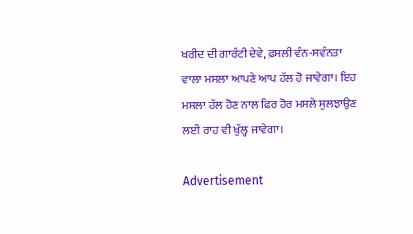ਖਰੀਦ ਦੀ ਗਾਰੰਟੀ ਦੇਵੇ, ਫ਼ਸਲੀ ਵੰਨ-ਸਵੰਨਤਾ ਵਾਲਾ ਮਸਲਾ ਆਪਣੇ ਆਪ ਹੱਲ ਹੋ ਜਾਵੇਗਾ। ਇਹ ਮਸਲਾ ਹੱਲ ਹੋਣ ਨਾਲ ਫਿਰ ਹੋਰ ਮਸਲੇ ਸੁਲਝਾਉਣ ਲਈ ਰਾਹ ਵੀ ਖੁੱਲ੍ਹ ਜਾਵੇਗਾ।

Advertisement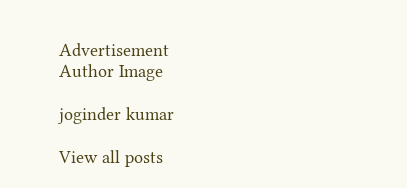Advertisement
Author Image

joginder kumar

View all posts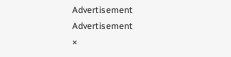Advertisement
Advertisement
×